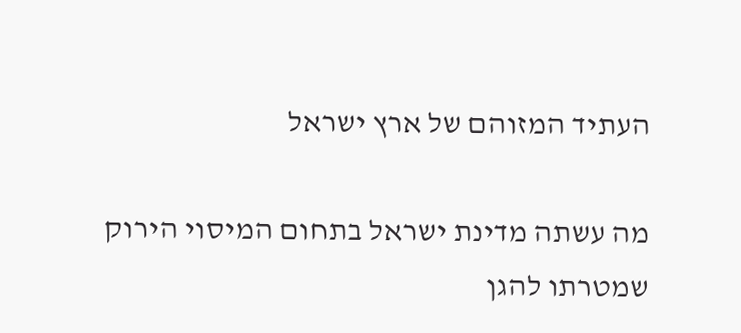העתיד המזוהם של ארץ ישראל

מה עשתה מדינת ישראל בתחום המיסוי הירוק שמטרתו להגן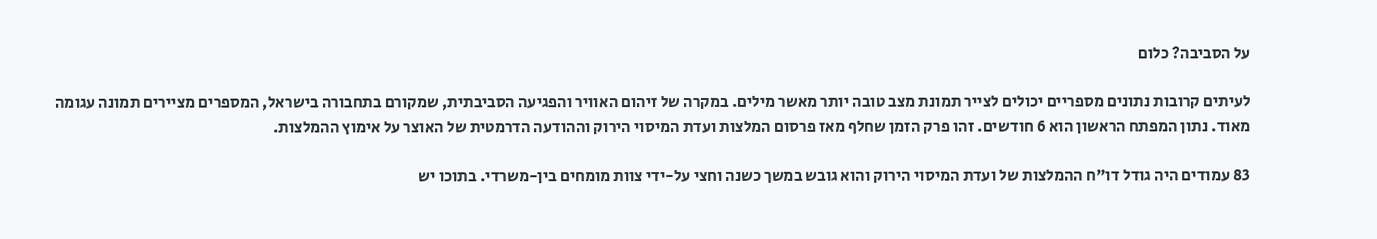על הסביבה? כלום

לעיתים קרובות נתונים מספריים יכולים לצייר תמונת מצב טובה יותר מאשר מילים. במקרה של זיהום האוויר והפגיעה הסביבתית, שמקורם בתחבורה בישראל, המספרים מציירים תמונה עגומה מאוד. נתון המפתח הראשון הוא 6 חודשים. זהו פרק הזמן שחלף מאז פרסום המלצות ועדת המיסוי הירוק וההודעה הדרמטית של האוצר על אימוץ ההמלצות.

83 עמודים היה גודל דו"ח ההמלצות של ועדת המיסוי הירוק והוא גובש במשך כשנה וחצי על-ידי צוות מומחים בין-משרדי. בתוכו יש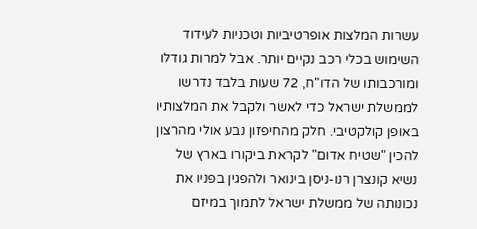עשרות המלצות אופרטיביות וטכניות לעידוד השימוש בכלי רכב נקיים יותר. אבל למרות גודלו ומורכבותו של הדו"ח, 72 שעות בלבד נדרשו לממשלת ישראל כדי לאשר ולקבל את המלצותיו באופן קולקטיבי. חלק מהחיפזון נבע אולי מהרצון להכין "שטיח אדום" לקראת ביקורו בארץ של נשיא קונצרן רנו-ניסן בינואר ולהפגין בפניו את נכונותה של ממשלת ישראל לתמוך במיזם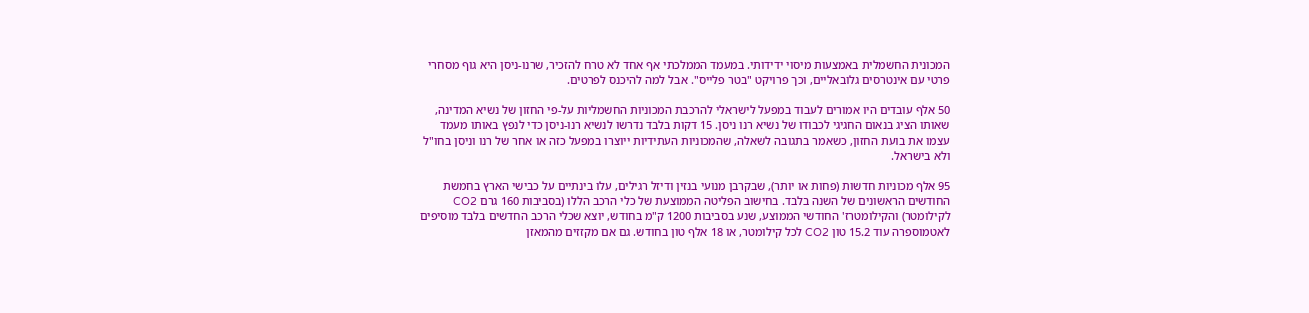המכונית החשמלית באמצעות מיסוי ידידותי. במעמד הממלכתי אף אחד לא טרח להזכיר, שרנו-ניסן היא גוף מסחרי פרטי עם אינטרסים גלובאליים, וכך פרויקט "בטר פלייס". אבל למה להיכנס לפרטים.

50 אלף עובדים היו אמורים לעבוד במפעל לישראלי להרכבת המכוניות החשמליות על-פי החזון של נשיא המדינה, שאותו הציג בנאום החגיגי לכבודו של נשיא רנו ניסן. 15 דקות בלבד נדרשו לנשיא רנו-ניסן כדי לנפץ באותו מעמד עצמו את בועת החזון, כשאמר בתגובה לשאלה, שהמכוניות העתידיות ייוצרו במפעל כזה או אחר של רנו וניסן בחו"ל ולא בישראל.

95 אלף מכוניות חדשות (פחות או יותר), שבקרבן מנועי בנזין ודיזל רגילים, עלו בינתיים על כבישי הארץ בחמשת החודשים הראשונים של השנה בלבד. בחישוב הפליטה הממוצעת של כלי הרכב הללו (בסביבות 160 גרם CO2 לקילומטר) והקילומטרז' החודשי הממוצע, שנע בסביבות 1200 ק"מ בחודש, יוצא שכלי הרכב החדשים בלבד מוסיפים לאטמוספרה עוד 15.2 טון CO2 לכל קילומטר, או 18 אלף טון בחודש. גם אם מקזזים מהמאזן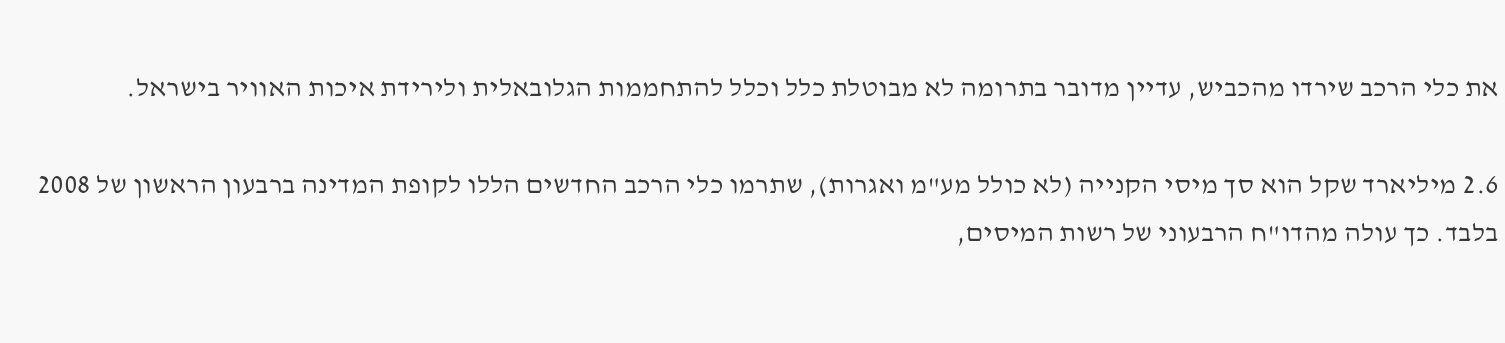את כלי הרכב שירדו מהכביש, עדיין מדובר בתרומה לא מבוטלת כלל וכלל להתחממות הגלובאלית ולירידת איכות האוויר בישראל.

2.6 מיליארד שקל הוא סך מיסי הקנייה (לא כולל מע"מ ואגרות), שתרמו כלי הרכב החדשים הללו לקופת המדינה ברבעון הראשון של 2008 בלבד. כך עולה מהדו"ח הרבעוני של רשות המיסים,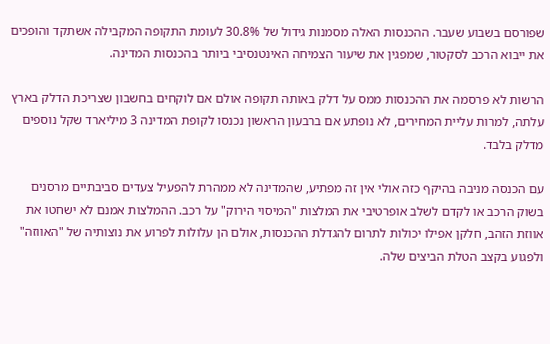שפורסם בשבוע שעבר. ההכנסות האלה מסמנות גידול של 30.8% לעומת התקופה המקבילה אשתקד והופכים את ייבוא הרכב לסקטור, שמפגין את שיעור הצמיחה האינטנסיבי ביותר בהכנסות המדינה.

הרשות לא פרסמה את ההכנסות ממס על דלק באותה תקופה אולם אם לוקחים בחשבון שצריכת הדלק בארץ עלתה, למרות עליית המחירים, לא נופתע אם ברבעון הראשון נכנסו לקופת המדינה 3 מיליארד שקל נוספים מדלק בלבד.

עם הכנסה מניבה בהיקף כזה אולי אין זה מפתיע, שהמדינה לא ממהרת להפעיל צעדים סביבתיים מרסנים בשוק הרכב או לקדם לשלב אופרטיבי את המלצות "המיסוי הירוק" על רכב. ההמלצות אמנם לא ישחטו את אווזת הזהב, חלקן אפילו יכולות לתרום להגדלת ההכנסות, אולם הן עלולות לפרוע את נוצותיה של "האווזה" ולפגוע בקצב הטלת הביצים שלה.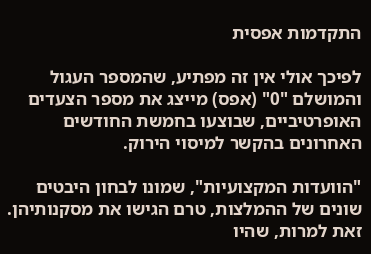התקדמות אפסית

לפיכך אולי אין זה מפתיע, שהמספר העגול והמושלם "0" (אפס) מייצג את מספר הצעדים האופרטיביים, שבוצעו בחמשת החודשים האחרונים בהקשר למיסוי הירוק.

"הוועדות המקצועיות", שמונו לבחון היבטים שונים של ההמלצות, טרם הגישו את מסקנותיהן. זאת למרות, שהיו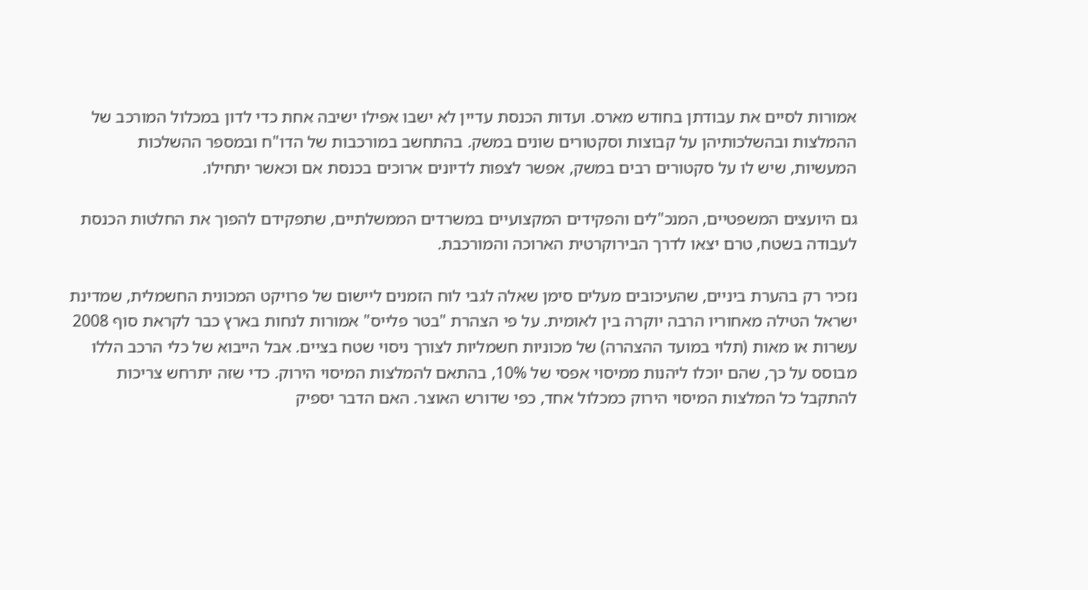אמורות לסיים את עבודתן בחודש מארס. ועדות הכנסת עדיין לא ישבו אפילו ישיבה אחת כדי לדון במכלול המורכב של ההמלצות ובהשלכותיהן על קבוצות וסקטורים שונים במשק. בהתחשב במורכבות של הדו"ח ובמספר ההשלכות המעשיות, שיש לו על סקטורים רבים במשק, אפשר לצפות לדיונים ארוכים בכנסת אם וכאשר יתחילו.

גם היועצים המשפטיים, המנכ"לים והפקידים המקצועיים במשרדים הממשלתיים, שתפקידם להפוך את החלטות הכנסת לעבודה בשטח, טרם יצאו לדרך הבירוקרטית הארוכה והמורכבת.

נזכיר רק בהערת ביניים, שהעיכובים מעלים סימן שאלה לגבי לוח הזמנים ליישום של פרויקט המכונית החשמלית, שמדינת ישראל הטילה מאחוריו הרבה יוקרה בין לאומית. על פי הצהרת "בטר פלייס" אמורות לנחות בארץ כבר לקראת סוף 2008 עשרות או מאות (תלוי במועד ההצהרה) של מכוניות חשמליות לצורך ניסוי שטח בציים. אבל הייבוא של כלי הרכב הללו מבוסס על כך, שהם יוכלו ליהנות ממיסוי אפסי של 10%, בהתאם להמלצות המיסוי הירוק. כדי שזה יתרחש צריכות להתקבל כל המלצות המיסוי הירוק כמכלול אחד, כפי שדורש האוצר. האם הדבר יספיק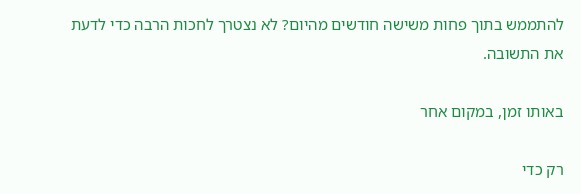להתממש בתוך פחות משישה חודשים מהיום? לא נצטרך לחכות הרבה כדי לדעת את התשובה.

באותו זמן, במקום אחר

רק כדי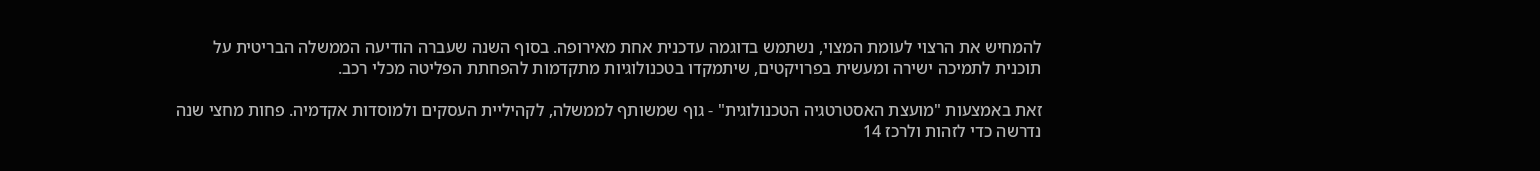להמחיש את הרצוי לעומת המצוי, נשתמש בדוגמה עדכנית אחת מאירופה. בסוף השנה שעברה הודיעה הממשלה הבריטית על תוכנית לתמיכה ישירה ומעשית בפרויקטים, שיתמקדו בטכנולוגיות מתקדמות להפחתת הפליטה מכלי רכב.

זאת באמצעות "מועצת האסטרטגיה הטכנולוגית" - גוף שמשותף לממשלה, לקהיליית העסקים ולמוסדות אקדמיה. פחות מחצי שנה נדרשה כדי לזהות ולרכז 14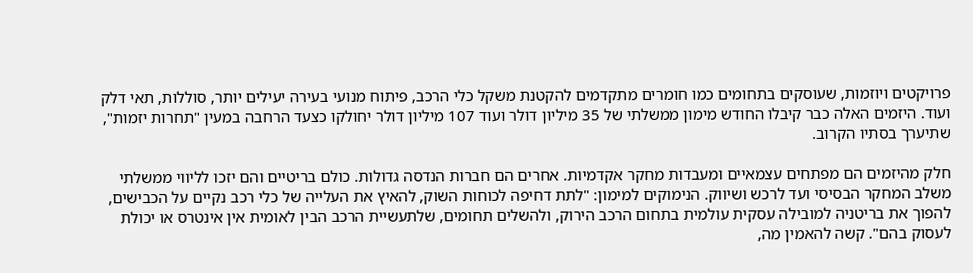פרויקטים ויוזמות, שעוסקים בתחומים כמו חומרים מתקדמים להקטנת משקל כלי הרכב, פיתוח מנועי בעירה יעילים יותר, סוללות, תאי דלק ועוד. היזמים האלה כבר קיבלו החודש מימון ממשלתי של 35 מיליון דולר ועוד 107 מיליון דולר יחולקו כצעד הרחבה במעין "תחרות יזמות", שתיערך בסתיו הקרוב.

חלק מהיזמים הם מפתחים עצמאיים ומעבדות מחקר אקדמיות. אחרים הם חברות הנדסה גדולות. כולם בריטיים והם יזכו לליווי ממשלתי משלב המחקר הבסיסי ועד לרכש ושיווק. הנימוקים למימון: "לתת דחיפה לכוחות השוק, להאיץ את העלייה של כלי רכב נקיים על הכבישים, להפוך את בריטניה למובילה עסקית עולמית בתחום הרכב הירוק, ולהשלים תחומים, שלתעשיית הרכב הבין לאומית אין אינטרס או יכולת לעסוק בהם". קשה להאמין מה,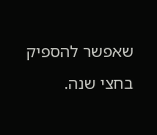שאפשר להספיק בחצי שנה.